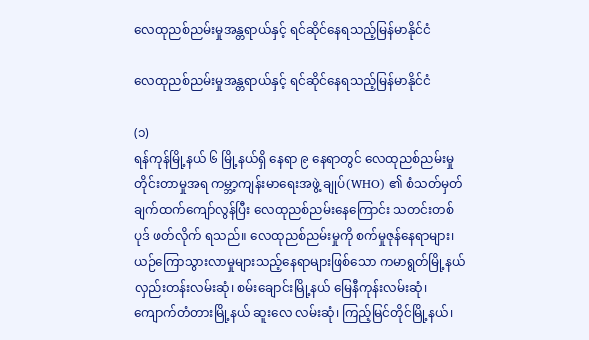လေထုညစ်ညမ်းမှုအန္တရာယ်နှင့် ရင်ဆိုင်နေရသည့်မြန်မာနိုင်ငံ

လေထုညစ်ညမ်းမှုအန္တရာယ်နှင့် ရင်ဆိုင်နေရသည့်မြန်မာနိုင်ငံ

(၁)
ရန်ကုန်မြို့နယ် ၆ မြို့နယ်ရှိ နေရာ ၉ နေရာတွင် လေထုညစ်ညမ်းမှုတိုင်းတာမှုအရ ကမ္ဘာ့ကျန်းမာရေးအဖွဲ့ ချုပ်(WHO) ၏ စံသတ်မှတ်ချက်ထက်ကျော်လွန်ပြီး လေထုညစ်ညမ်းနေကြောင်း သတင်းတစ်ပုဒ် ဖတ်လိုက် ရသည်။ လေထုညစ်ညမ်းမှုကို စက်မှုဇုန်နေရာများ၊ ယဉ်ကြောသွားလာမှုများသည့်နေရာများဖြစ်သော ကမာရွတ်မြို့နယ် လှည်းတန်းလမ်းဆုံ၊ စမ်းချောင်းမြို့နယ် မြေနီကုန်းလမ်းဆုံ၊ ကျောက်တံတားမြို့နယ် ဆူးလေ လမ်းဆုံ၊ ကြည့်မြင်တိုင်မြို့နယ်၊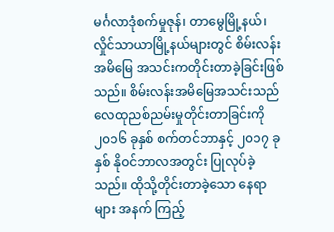မင်္ဂလာဒုံစက်မှုဇုန်၊ တာမွေမြို့နယ်၊ လှိုင်သာယာမြို့နယ်များတွင် စိမ်းလန်း အမိမြေ အသင်းကတိုင်းတာခဲ့ခြင်းဖြစ်သည်။ စိမ်းလန်းအမိမြေအသင်းသည် လေထုညစ်ညမ်းမှုတိုင်းတာခြင်းကို ၂၀၁၆ ခုနှစ် စက်တင်ဘာနှင့် ၂၀၁၇ ခုနှစ် နိုဝင်ဘာလအတွင်း ပြုလုပ်ခဲ့သည်။ ထိုသို့တိုင်းတာခဲ့သော နေရာများ အနက် ကြည့်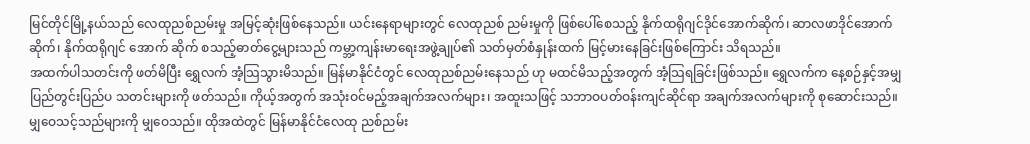မြင်တိုင်မြို့နယ်သည် လေထုညစ်ညမ်းမှု အမြင့်ဆုံးဖြစ်နေသည်။ ယင်းနေရာများတွင် လေထုညစ် ညမ်းမှုကို ဖြစ်ပေါ်စေသည့် နိုက်ထရိုဂျင်ဒိုင်အောက်ဆိုက်၊ ဆာလဖာဒိုင်အောက်ဆိုက်၊ နိုက်ထရိုဂျင် အောက် ဆိုက် စသည့်ဓာတ်ငွေ့များသည် ကမ္ဘာ့ကျန်းမာရေးအဖွဲ့ချုပ်၏ သတ်မှတ်စံနှုန်းထက် မြင့်မားနေခြင်းဖြစ်ကြောင်း သိရသည်။
အထက်ပါသတင်းကို ဖတ်မိပြီး ရွှေလက် အံ့သြသွားမိသည်။ မြန်မာနိုင်ငံတွင် လေထုညစ်ညမ်းနေသည် ဟု မထင်မိသည့်အတွက် အံ့သြရခြင်းဖြစ်သည်။ ရွှေလက်က နေ့စဉ်နှင့်အမျှ ပြည်တွင်းပြည်ပ သတင်းများကို ဖတ်သည်။ ကိုယ့်အတွက် အသုံးဝင်မည့်အချက်အလက်များ၊ အထူးသဖြင့် သဘာဝပတ်ဝန်းကျင်ဆိုင်ရာ အချက်အလက်များကို စုဆောင်းသည်။ မျှဝေသင့်သည်များကို မျှဝေသည်။ ထိုအထဲတွင် မြန်မာနိုင်ငံလေထု ညစ်ညမ်း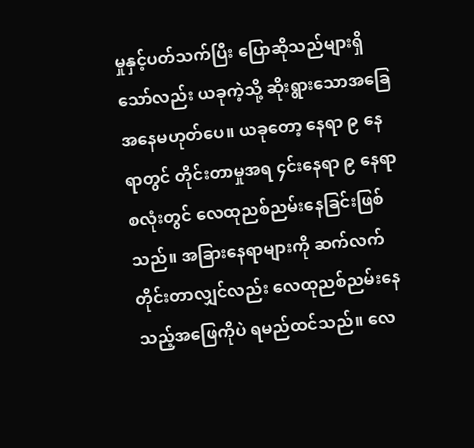မှုနှင့်ပတ်သက်ပြီး ပြောဆိုသည်များရှိသော်လည်း ယခုကဲ့သို့ ဆိုးရွားသောအခြေအနေမဟုတ်ပေ။ ယခုတော့ နေရာ ၉ နေရာတွင် တိုင်းတာမှုအရ ၄င်းနေရာ ၉ နေရာစလုံးတွင် လေထုညစ်ညမ်းနေခြင်းဖြစ်သည်။ အခြားနေရာများကို ဆက်လက်တိုင်းတာလျှင်လည်း လေထုညစ်ညမ်းနေသည့်အဖြေကိုပဲ ရမည်ထင်သည်။ လေ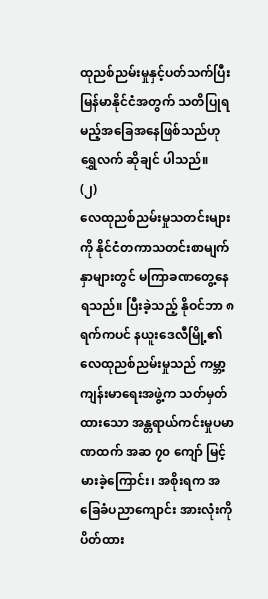ထုညစ်ညမ်းမှုနှင့်ပတ်သက်ပြီး မြန်မာနိုင်ငံအတွက် သတိပြုရမည့်အခြေအနေဖြစ်သည်ဟု ရွှေလက် ဆိုချင် ပါသည်။
(၂)
လေထုညစ်ညမ်းမှုသတင်းများကို နိုင်ငံတကာသတင်းစာမျက်နှာများတွင် မကြာခဏတွေ့နေရသည်။ ပြီးခဲ့သည့် နိုဝင်ဘာ ၈ ရက်ကပင် နယူးဒေလီမြို့၏ လေထုညစ်ညမ်းမှုသည် ကမ္ဘာ့ကျန်းမာရေးအဖွဲ့က သတ်မှတ် ထားသော အန္တရာယ်ကင်းမှုပမာဏထက် အဆ ၇၀ ကျော် မြင့်မားခဲ့ကြောင်း၊ အစိုးရက အခြေခံပညာကျောင်း အားလုံးကို ပိတ်ထား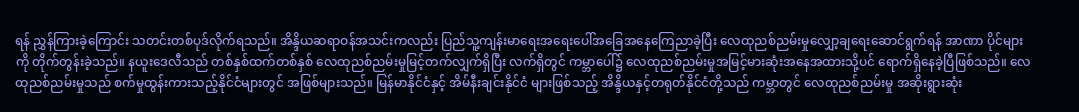ရန် ညွှန်ကြားခဲ့ကြောင်း သတင်းတစ်ပုဒ်လိုက်ရသည်။ အိန္ဒိယဆရာဝန်အသင်းကလည်း ပြည်သူ့ကျန်းမာရေးအရေးပေါ်အခြေအနေကြေညာခဲ့ပြီး လေထုညစ်ညမ်းမှုလျှော့ချရေးဆောင်ရွက်ရန် အာဏာ ပိုင်များကို တိုက်တွန်းခဲ့သည်။ နယူးဒေလီသည် တစ်နှစ်ထက်တစ်နှစ် လေထုညစ်ညမ်းမှုမြင့်တက်လျှက်ရှိပြီး လက်ရှိတွင် ကမ္ဘာပေါ်၌ လေထုညစ်ညမ်းမှုအမြင့်မားဆုံးအနေအထားသို့ပင် ရောက်ရှိနေခဲ့ပြီဖြစ်သည်။ လေထုညစ်ညမ်းမှုသည် စက်မှုထွန်းကားသည့်နိုင်ငံများတွင် အဖြစ်များသည်။ မြန်မာနိုင်ငံနှင့် အိမ်နီးချင်းနိုင်ငံ များဖြစ်သည့် အိန္ဒိယနှင့်တရုတ်နိုင်ငံတို့သည် ကမ္ဘာတွင် လေထုညစ်ညမ်းမှု အဆိုးရွားဆုံး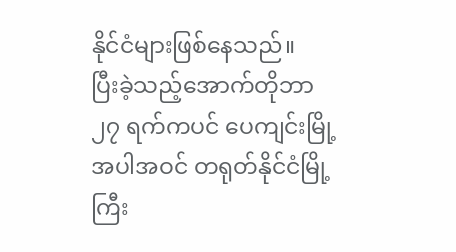နိုင်ငံများဖြစ်နေသည်။
ပြီးခဲ့သည့်အောက်တိုဘာ ၂၇ ရက်ကပင် ပေကျင်းမြို့အပါအဝင် တရုတ်နိုင်ငံမြို့ကြီး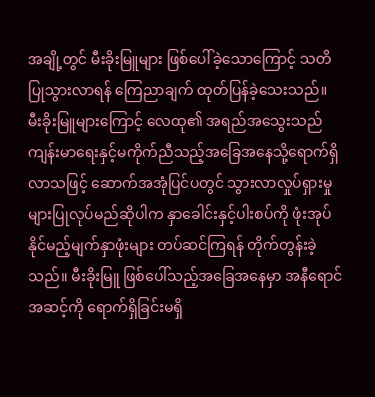အချို့တွင် မီးခိုးမြူများ ဖြစ်ပေါ်ခဲ့သောကြောင့် သတိပြုသွားလာရန် ကြေညာချက် ထုတ်ပြန်ခဲ့သေးသည်။ မီးခိုးမြူများကြောင့် လေထု၏ အရည်အသွေးသည် ကျန်းမာရေးနှင့်မကိုက်ညီသည့်အခြေအနေသို့ရောက်ရှိလာသဖြင့် ဆောက်အအုံပြင်ပတွင် သွားလာလှုပ်ရှားမှုများပြုလုပ်မည်ဆိုပါက နှာခေါင်းနှင့်ပါးစပ်ကို ဖုံးအုပ်နိုင်မည့်မျက်နှာဖုံးများ တပ်ဆင်ကြရန် တိုက်တွန်းခဲ့သည်။ မီးခိုးမြူ ဖြစ်ပေါ်သည့်အခြေအနေမှာ အနီရောင်အဆင့်ကို ရောက်ရှိခြင်းမရှိ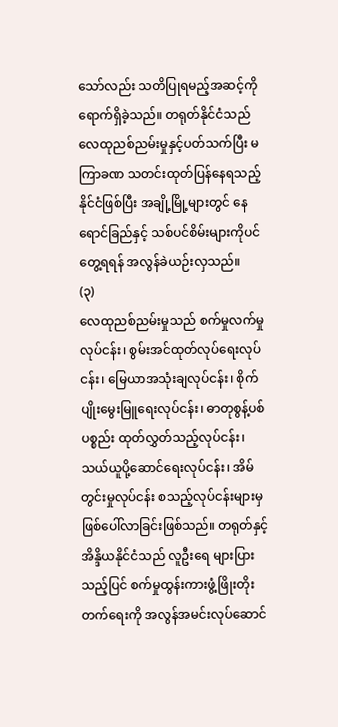သော်လည်း သတိပြုရမည့်အဆင့်ကို ရောက်ရှိခဲ့သည်။ တရုတ်နိုင်ငံသည် လေထုညစ်ညမ်းမှုနှင့်ပတ်သက်ပြီး မကြာခဏ သတင်းထုတ်ပြန်နေရသည့် နိုင်ငံဖြစ်ပြီး အချို့မြို့များတွင် နေရောင်ခြည်နှင့် သစ်ပင်စိမ်းများကိုပင် တွေ့ရရန် အလွန်ခဲယဉ်းလှသည်။
(၃)
လေထုညစ်ညမ်းမှုသည် စက်မှုလက်မှုလုပ်ငန်း၊ စွမ်းအင်ထုတ်လုပ်ရေးလုပ်ငန်း၊ မြေယာအသုံးချလုပ်ငန်း၊ စိုက်ပျိုးမွေးမြူရေးလုပ်ငန်း၊ ဓာတုစွန့်ပစ်ပစ္စည်း ထုတ်လွှတ်သည့်လုပ်ငန်း၊ သယ်ယူပို့ဆောင်ရေးလုပ်ငန်း၊ အိမ်တွင်းမှုလုပ်ငန်း စသည့်လုပ်ငန်းများမှ ဖြစ်ပေါ်လာခြင်းဖြစ်သည်။ တရုတ်နှင့် အိန္ဒိယနိုင်ငံသည် လူဦးရေ များပြားသည့်ပြင် စက်မှုထွန်းကားဖွံ့ဖြိုးတိုးတက်ရေးကို အလွန်အမင်းလုပ်ဆောင်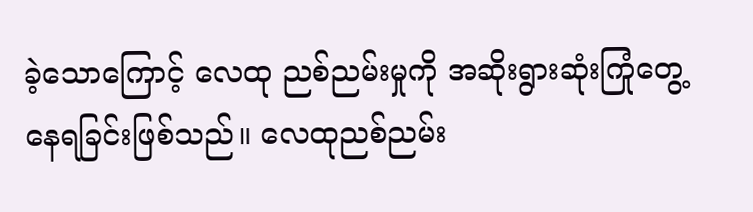ခဲ့သောကြောင့် လေထု ညစ်ညမ်းမှုကို အဆိုးရွားဆုံးကြုံတွေ့နေရခြင်းဖြစ်သည်။ လေထုညစ်ညမ်း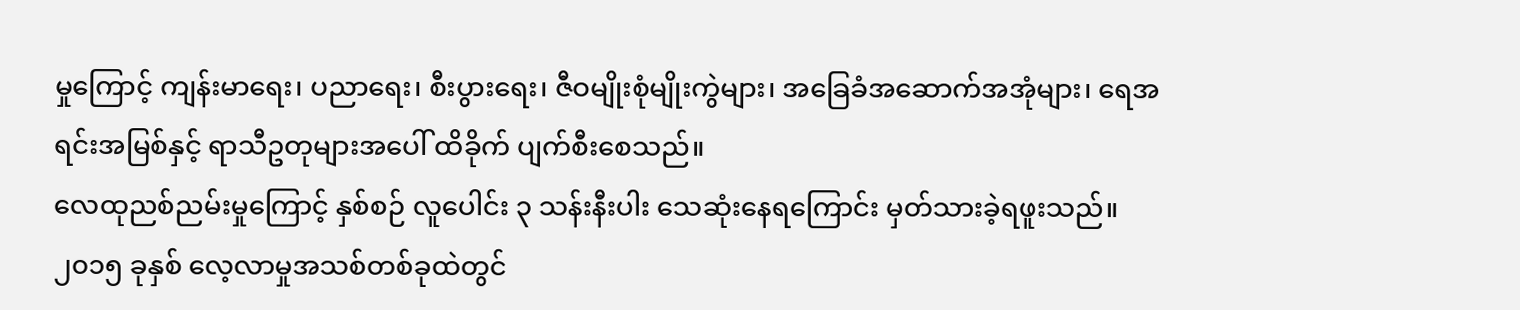မှုကြောင့် ကျန်းမာရေး၊ ပညာရေး၊ စီးပွားရေး၊ ဇီဝမျိုးစုံမျိုးကွဲများ၊ အခြေခံအဆောက်အအုံများ၊ ရေအရင်းအမြစ်နှင့် ရာသီဥတုများအပေါ် ထိခိုက် ပျက်စီးစေသည်။
လေထုညစ်ညမ်းမှုကြောင့် နှစ်စဉ် လူပေါင်း ၃ သန်းနီးပါး သေဆုံးနေရကြောင်း မှတ်သားခဲ့ရဖူးသည်။ ၂၀၁၅ ခုနှစ် လေ့လာမှုအသစ်တစ်ခုထဲတွင်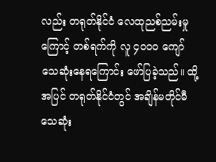လည်း တရုတ်နိုင်ငံ လေထုညစ်ညမ်းမှုကြောင့် တစ်ရက်ကို လူ ၄၀၀၀ ကျော် သေဆုံးနေရကြောင်း ဖော်ပြခဲ့သည်။ ထို့အပြင် တရုတ်နိုင်ငံတွင် အချိန်မတိုင်မီ သေဆုံး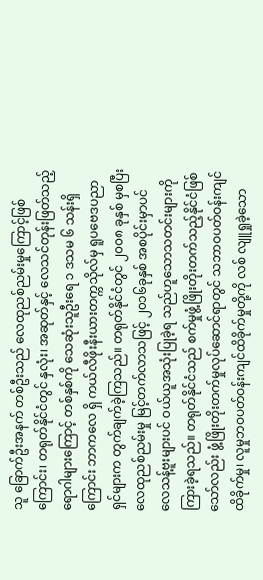သူ ခြောက်ဦးအနက် တစ်ဦးသည် လေထုညစ်ညမ်းမှုကြောင့်ဖြစ်ကြောင်း၊ တရုတ်နိုင်ငံတွင် နှလုံး၊ အဆုတ်နှင့် လေသင်တုန်းဖြတ်သည့် ရောဂါများကြောင့် တစ်နှစ်ကို သေဆုံးသူဦးရေ ၁ ဒသမ ၆ သန်းရှိကြောင်း ဘာကလေ ရှိ ကယ်လီဖိုးနီးယားတက္ကသိုလ်မှ ရူပဗေဒပညာရှင်များက တွက်ချက်ခဲ့ကြသည်။ တရုတ်နိုင်ငံတွင် ၂၀၀၈ ခုနှစ် မှစပြီး လေထုညစ်ညမ်းမှု မြင့်တက်လာသဖြင့် ၂၀၁၆ခုနှစ် အစပိုင်းမှာပင် လေသန့်ဗူးများပင် ဝယ်ယူအသုံးပြုခဲ့ရ သည်ဟူသောသတင်းများကို ကြားခဲ့ရသည်။ တရုတ်နိုင်ငံသည် စက်မှုဖွံ့ဖြိုးတိုးတက်သည့်နိုင်ငံဖြစ်သော်လည်း ဖွံ့ဖြိုးတိုးတက်မှုလုပ်ဆောင်ရာတွင် သဘာဝပတ်ဝန်းကျင်ထိခိုက်မှု၊ လူမှုဘဝပတ်ဝန်းကျင်ထိခိုက်မှုတို့ကို လစ် လျူရှုခဲ့သော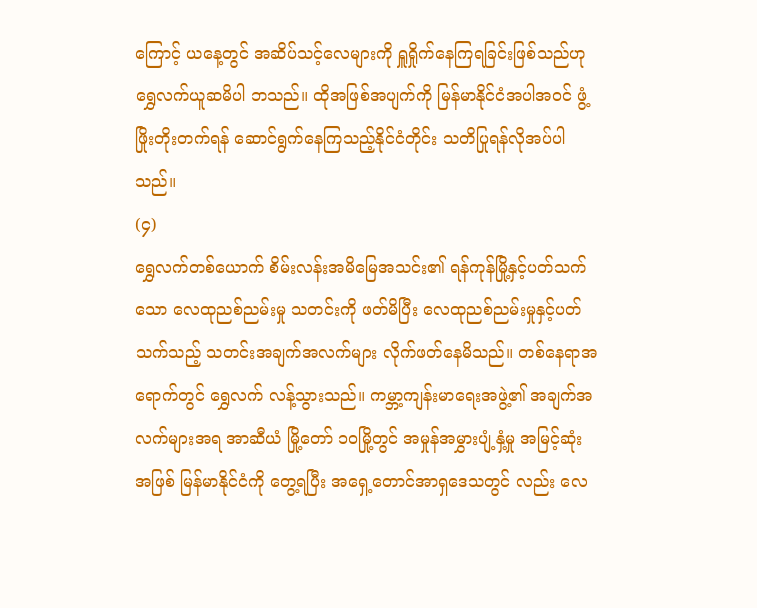ကြောင့် ယနေ့တွင် အဆိပ်သင့်လေများကို ရှူရှိုက်နေကြရခြင်းဖြစ်သည်ဟု ရွှေလက်ယူဆမိပါ ဘသည်။ ထိုအဖြစ်အပျက်ကို မြန်မာနိုင်ငံအပါအဝင် ဖွံ့ဖြိုးတိုးတက်ရန် ဆောင်ရွက်နေကြသည့်နိုင်ငံတိုင်း သတိပြုရန်လိုအပ်ပါသည်။
(၄)
ရွှေလက်တစ်ယောက် စိမ်းလန်းအမိမြေအသင်း၏ ရန်ကုန်မြို့နှင့်ပတ်သက်သော လေထုညစ်ညမ်းမှု သတင်းကို ဖတ်မိပြီး လေထုညစ်ညမ်းမှုနှင့်ပတ်သက်သည့် သတင်းအချက်အလက်များ လိုက်ဖတ်နေမိသည်။ တစ်နေရာအရောက်တွင် ရွှေလက် လန့်သွားသည်။ ကမ္ဘာ့ကျန်းမာရေးအဖွဲ့၏ အချက်အလက်များအရ အာဆီယံ မြို့တော် ၁ဝမြို့တွင် အမှုန်အမွှားပျံ့နှံ့မှု အမြင့်ဆုံးအဖြစ် မြန်မာနိုင်ငံကို တွေ့ရပြီး အရှေ့တောင်အာရှဒေသတွင် လည်း လေ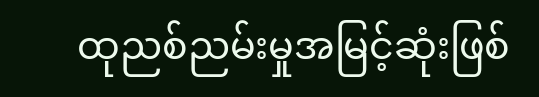ထုညစ်ညမ်းမှုအမြင့်ဆုံးဖြစ်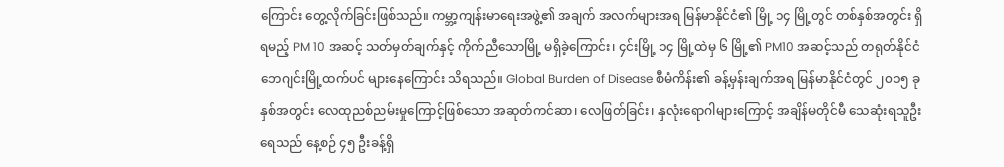ကြောင်း တွေ့လိုက်ခြင်းဖြစ်သည်။ ကမ္ဘာ့ကျန်းမာရေးအဖွဲ့၏ အချက် အလက်များအရ မြန်မာနိုင်ငံ၏ မြို့ ၁၄ မြို့တွင် တစ်နှစ်အတွင်း ရှိရမည့် PM 10 အဆင့် သတ်မှတ်ချက်နှင့် ကိုက်ညီသောမြို့ မရှိခဲ့ကြောင်း၊ ၄င်းမြို့ ၁၄ မြို့ထဲမှ ၆ မြို့၏ PM10 အဆင့်သည် တရုတ်နိုင်ငံ ဘေဂျင်းမြို့ထက်ပင် များနေကြောင်း သိရသည်။ Global Burden of Disease စီမံကိန်း၏ ခန့်မှန်းချက်အရ မြန်မာနိုင်ငံတွင် ၂၀၁၅ ခုနှစ်အတွင်း လေထုညစ်ညမ်းမှုကြောင့်ဖြစ်သော အဆုတ်ကင်ဆာ၊ လေဖြတ်ခြင်း၊ နှလုံးရောဂါများကြောင့် အချိန်မတိုင်မီ သေဆုံးရသူဦးရေသည် နေ့စဉ် ၄၅ ဦးခန့်ရှိ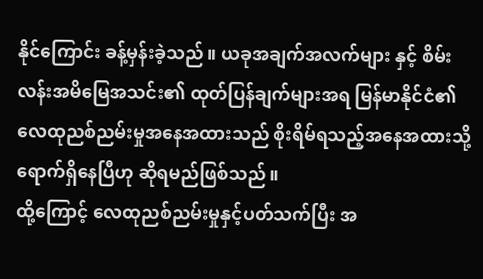နိုင်ကြောင်း ခန့်မှန်းခဲ့သည်။ ယခုအချက်အလက်များ နှင့် စိမ်းလန်းအမိမြေအသင်း၏ ထုတ်ပြန်ချက်များအရ မြန်မာနိုင်ငံ၏ လေထုညစ်ညမ်းမှုအနေအထားသည် စိုးရိမ်ရသည့်အနေအထားသို့ရောက်ရှိနေပြီဟု ဆိုရမည်ဖြစ်သည်။
ထို့ကြောင့် လေထုညစ်ညမ်းမှုနှင့်ပတ်သက်ပြီး အ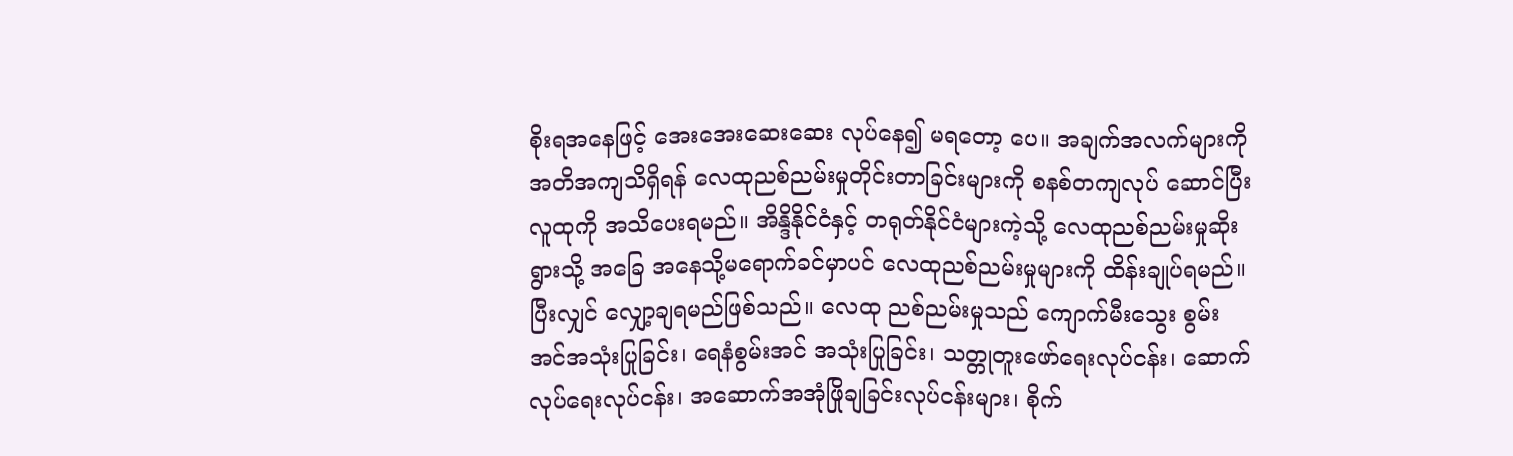စိုးရအနေဖြင့် အေးအေးဆေးဆေး လုပ်နေ၍ မရတော့ ပေ။ အချက်အလက်များကို အတိအကျသိရှိရန် လေထုညစ်ညမ်းမှုတိုင်းတာခြင်းများကို စနစ်တကျလုပ် ဆောင်ပြီး လူထုကို အသိပေးရမည်။ အိန္ဒိနိုင်ငံနှင့် တရုတ်နိုင်ငံများကဲ့သို့ လေထုညစ်ညမ်းမှုဆိုးရွားသို့ အခြေ အနေသို့မရောက်ခင်မှာပင် လေထုညစ်ညမ်းမှုများကို ထိန်းချုပ်ရမည်။ ပြီးလျှင် လျှော့ချရမည်ဖြစ်သည်။ လေထု ညစ်ညမ်းမှုသည် ကျောက်မီးသွေး စွမ်းအင်အသုံးပြုခြင်း၊ ရေနံစွမ်းအင် အသုံးပြုခြင်း၊ သတ္တုတူးဖော်ရေးလုပ်ငန်း၊ ဆောက်လုပ်ရေးလုပ်ငန်း၊ အဆောက်အအုံဖြိုချခြင်းလုပ်ငန်းများ၊ စိုက်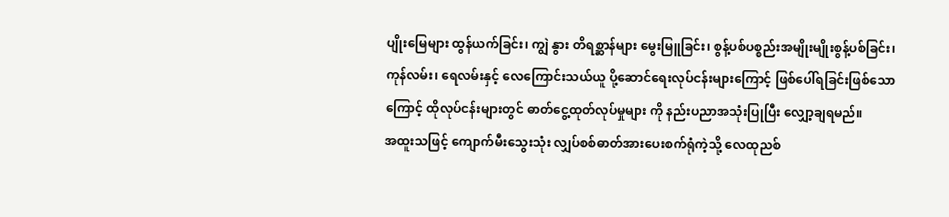ပျိုးမြေများ ထွန်ယက်ခြင်း၊ ကျွဲ နွား တိရစ္ဆာန်များ မွေးမြူခြင်း၊ စွန့်ပစ်ပစ္စည်းအမျိုးမျိုးစွန့်ပစ်ခြင်း၊ ကုန်လမ်း၊ ရေလမ်းနှင့် လေကြောင်းသယ်ယူ ပို့ဆောင်ရေးလုပ်ငန်းများကြောင့် ဖြစ်ပေါ်ရခြင်းဖြစ်သောကြောင့် ထိုလုပ်ငန်းများတွင် ဓာတ်ငွေ့ထုတ်လုပ်မှုများ ကို နည်းပညာအသုံးပြုပြီး လျှော့ချရမည်။
အထူးသဖြင့် ကျောက်မီးသွေးသုံး လျှပ်စစ်ဓာတ်အားပေးစက်ရုံကဲ့သို့ လေထုညစ်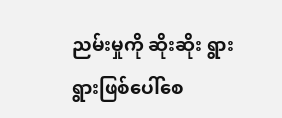ညမ်းမှုကို ဆိုးဆိုး ရွားရွားဖြစ်ပေါ်စေ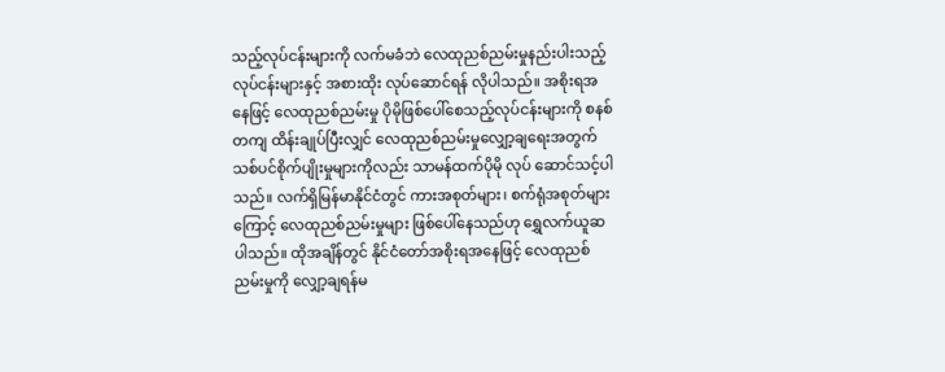သည့်လုပ်ငန်းများကို လက်မခံဘဲ လေထုညစ်ညမ်းမှုနည်းပါးသည့် လုပ်ငန်းများနှင့် အစားထိုး လုပ်ဆောင်ရန် လိုပါသည်။ အစိုးရအနေဖြင့် လေထုညစ်ညမ်းမှု ပိုမိုဖြစ်ပေါ်စေသည့်လုပ်ငန်းများကို စနစ်တကျ ထိန်းချုပ်ပြီးလျှင် လေထုညစ်ညမ်းမှုလျှော့ချရေးအတွက် သစ်ပင်စိုက်ပျိုးမှုများကိုလည်း သာမန်ထက်ပိုမို လုပ် ဆောင်သင့်ပါသည်။ လက်ရှိမြန်မာနိုင်ငံတွင် ကားအစုတ်များ၊ စက်ရုံအစုတ်များကြောင့် လေထုညစ်ညမ်းမှုများ ဖြစ်ပေါ်နေသည်ဟု ရွှေလက်ယူဆပါသည်။ ထိုအချိန်တွင် နိုင်ငံတော်အစိုးရအနေဖြင့် လေထုညစ်ညမ်းမှုကို လျှော့ချရန်မ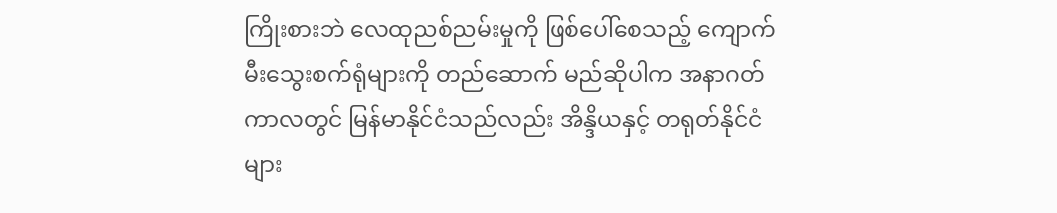ကြိုးစားဘဲ လေထုညစ်ညမ်းမှုကို ဖြစ်ပေါ်စေသည့် ကျောက်မီးသွေးစက်ရုံများကို တည်ဆောက် မည်ဆိုပါက အနာဂတ်ကာလတွင် မြန်မာနိုင်ငံသည်လည်း အိန္ဒိယနှင့် တရုတ်နိုင်ငံများ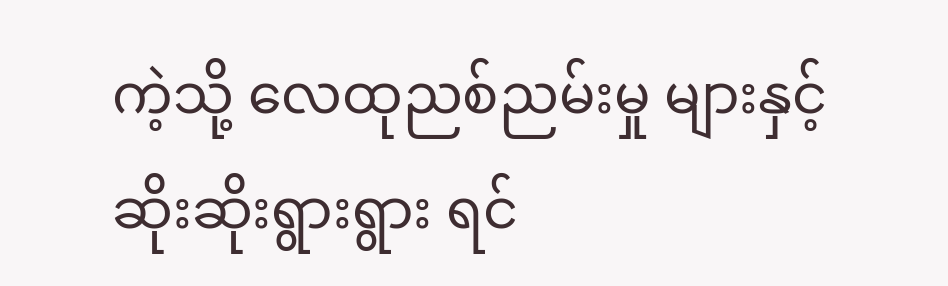ကဲ့သို့ လေထုညစ်ညမ်းမှု များနှင့် ဆိုးဆိုးရွားရွား ရင်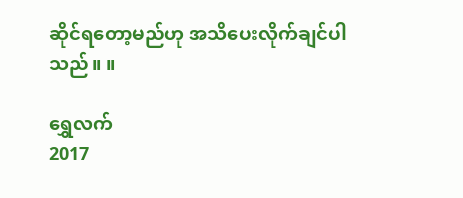ဆိုင်ရတော့မည်ဟု အသိပေးလိုက်ချင်ပါသည်။ ။

ရွှေလက်
2017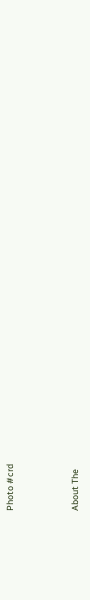Photo #crd



About The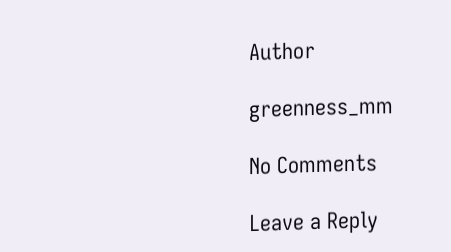Author

greenness_mm

No Comments

Leave a Reply